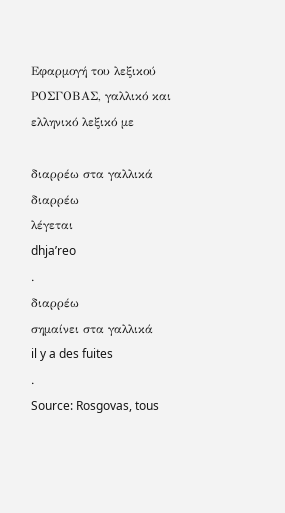Εφαρμογή του λεξικού ΡΟΣΓΟΒΑΣ, γαλλικό και ελληνικό λεξικό με

διαρρέω στα γαλλικά
διαρρέω
λέγεται
dhja’reo
.
διαρρέω
σημαίνει στα γαλλικά
il y a des fuites
.
Source: Rosgovas, tous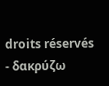droits réservés
- δακρύζω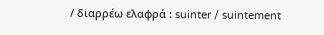/ διαρρέω ελαφρά : suinter / suintement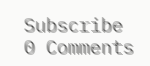Subscribe
0 Comments